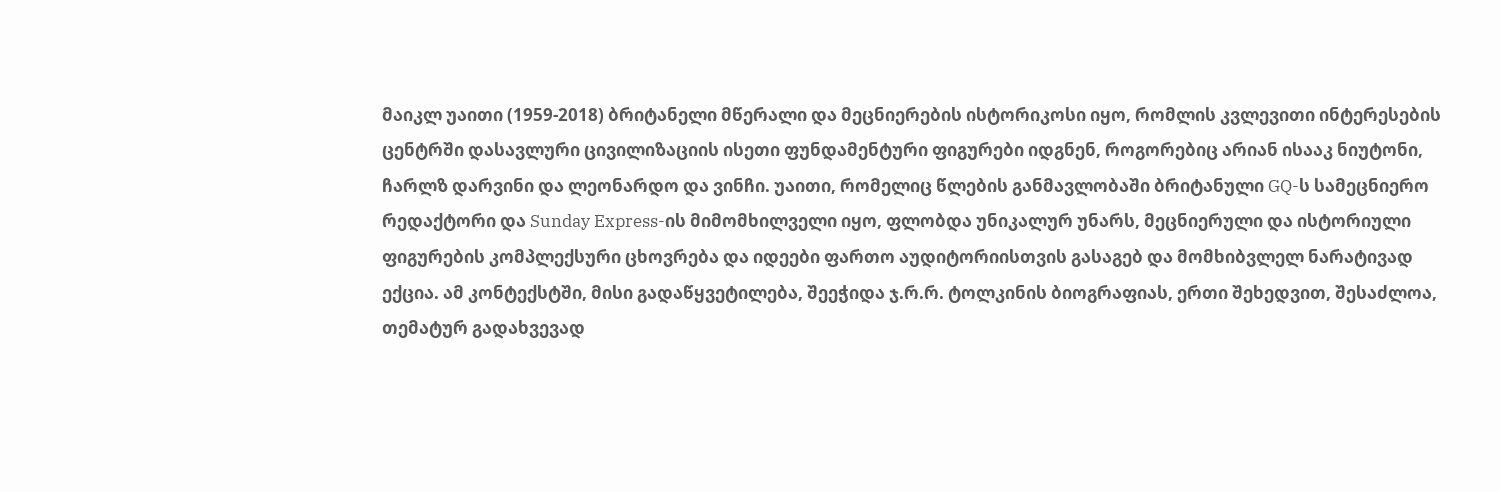მაიკლ უაითი (1959-2018) ბრიტანელი მწერალი და მეცნიერების ისტორიკოსი იყო, რომლის კვლევითი ინტერესების ცენტრში დასავლური ცივილიზაციის ისეთი ფუნდამენტური ფიგურები იდგნენ, როგორებიც არიან ისააკ ნიუტონი, ჩარლზ დარვინი და ლეონარდო და ვინჩი. უაითი, რომელიც წლების განმავლობაში ბრიტანული GQ-ს სამეცნიერო რედაქტორი და Sunday Express-ის მიმომხილველი იყო, ფლობდა უნიკალურ უნარს, მეცნიერული და ისტორიული ფიგურების კომპლექსური ცხოვრება და იდეები ფართო აუდიტორიისთვის გასაგებ და მომხიბვლელ ნარატივად ექცია. ამ კონტექსტში, მისი გადაწყვეტილება, შეეჭიდა ჯ.რ.რ. ტოლკინის ბიოგრაფიას, ერთი შეხედვით, შესაძლოა, თემატურ გადახვევად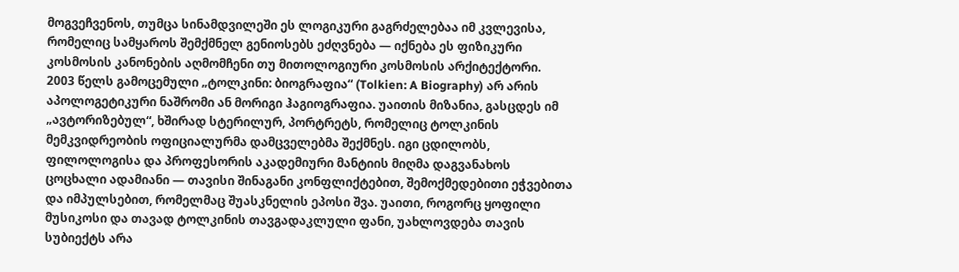მოგვეჩვენოს, თუმცა სინამდვილეში ეს ლოგიკური გაგრძელებაა იმ კვლევისა, რომელიც სამყაროს შემქმნელ გენიოსებს ეძღვნება — იქნება ეს ფიზიკური კოსმოსის კანონების აღმომჩენი თუ მითოლოგიური კოსმოსის არქიტექტორი.
2003 წელს გამოცემული „ტოლკინი: ბიოგრაფია“ (Tolkien: A Biography) არ არის აპოლოგეტიკური ნაშრომი ან მორიგი ჰაგიოგრაფია. უაითის მიზანია, გასცდეს იმ „ავტორიზებულ“, ხშირად სტერილურ, პორტრეტს, რომელიც ტოლკინის მემკვიდრეობის ოფიციალურმა დამცველებმა შექმნეს. იგი ცდილობს, ფილოლოგისა და პროფესორის აკადემიური მანტიის მიღმა დაგვანახოს ცოცხალი ადამიანი — თავისი შინაგანი კონფლიქტებით, შემოქმედებითი ეჭვებითა და იმპულსებით, რომელმაც შუასკნელის ეპოსი შვა. უაითი, როგორც ყოფილი მუსიკოსი და თავად ტოლკინის თავგადაკლული ფანი, უახლოვდება თავის სუბიექტს არა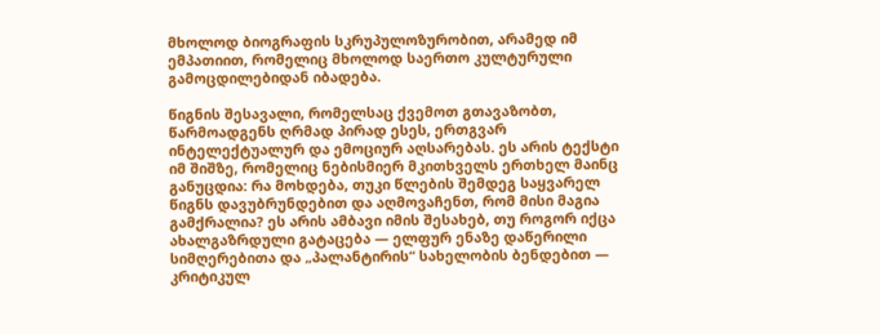მხოლოდ ბიოგრაფის სკრუპულოზურობით, არამედ იმ ემპათიით, რომელიც მხოლოდ საერთო კულტურული გამოცდილებიდან იბადება.

წიგნის შესავალი, რომელსაც ქვემოთ გთავაზობთ, წარმოადგენს ღრმად პირად ესეს, ერთგვარ ინტელექტუალურ და ემოციურ აღსარებას. ეს არის ტექსტი იმ შიშზე, რომელიც ნებისმიერ მკითხველს ერთხელ მაინც განუცდია: რა მოხდება, თუკი წლების შემდეგ საყვარელ წიგნს დავუბრუნდებით და აღმოვაჩენთ, რომ მისი მაგია გამქრალია? ეს არის ამბავი იმის შესახებ, თუ როგორ იქცა ახალგაზრდული გატაცება — ელფურ ენაზე დაწერილი სიმღერებითა და „პალანტირის“ სახელობის ბენდებით — კრიტიკულ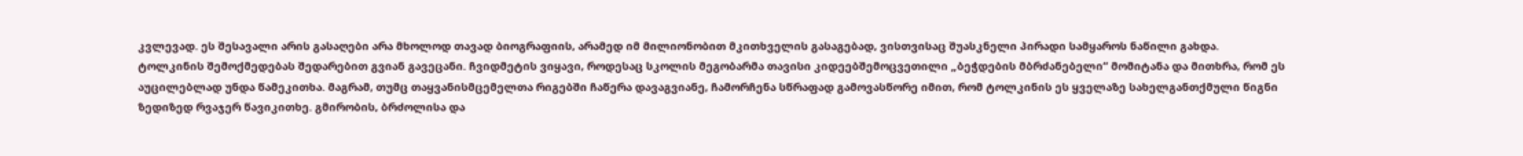კვლევად. ეს შესავალი არის გასაღები არა მხოლოდ თავად ბიოგრაფიის, არამედ იმ მილიონობით მკითხველის გასაგებად, ვისთვისაც შუასკნელი პირადი სამყაროს ნაწილი გახდა.
ტოლკინის შემოქმედებას შედარებით გვიან გავეცანი. ჩვიდმეტის ვიყავი, როდესაც სკოლის მეგობარმა თავისი კიდეებშემოცვეთილი „ბეჭდების მბრძანებელი“ მომიტანა და მითხრა, რომ ეს აუცილებლად უნდა წამეკითხა. მაგრამ, თუმც თაყვანისმცემელთა რიგებში ჩაწერა დავაგვიანე, ჩამორჩენა სწრაფად გამოვასწორე იმით, რომ ტოლკინის ეს ყველაზე სახელგანთქმული წიგნი ზედიზედ რვაჯერ წავიკითხე. გმირობის, ბრძოლისა და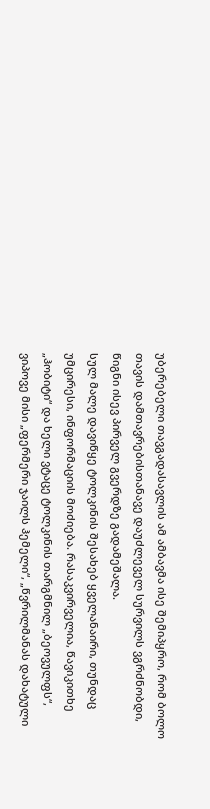უბერებელი თავგადასავლის ამ ამბავმა ისე შემიპყრო, რომ ბოლო თავის დამთავრებისთანავე დაუძლეველ სურვილს ვგრძნობდი, წიგნი ისევ პირველ გვერდზე გადამეშალა.
სულ მალე დავიწყე ტოლკინის შესახებ ყველანაირი, თუნდაც უმცირესი, ინფორმაციის მოძიება. რასაკვირველია, წავიკითხე „ჰობიტი“ და ხელი ვტაცე ტოლკინის თარგმნილ „ბეოვულფს“, ვიპოვე მისი „ფერმერი ჯაილს ჰემელი“, „წვრილმანას დახატული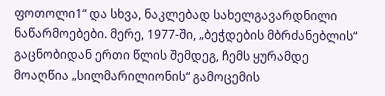ფოთოლი1“ და სხვა, ნაკლებად სახელგავარდნილი ნაწარმოებები. მერე, 1977-ში, „ბეჭდების მბრძანებლის“ გაცნობიდან ერთი წლის შემდეგ, ჩემს ყურამდე მოაღწია „სილმარილიონის“ გამოცემის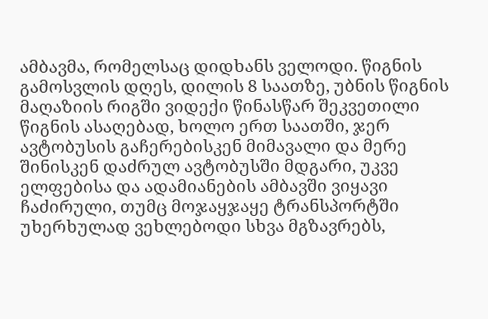ამბავმა, რომელსაც დიდხანს ველოდი. წიგნის გამოსვლის დღეს, დილის 8 საათზე, უბნის წიგნის მაღაზიის რიგში ვიდექი წინასწარ შეკვეთილი წიგნის ასაღებად, ხოლო ერთ საათში, ჯერ ავტობუსის გაჩერებისკენ მიმავალი და მერე შინისკენ დაძრულ ავტობუსში მდგარი, უკვე ელფებისა და ადამიანების ამბავში ვიყავი ჩაძირული, თუმც მოჯაყჯაყე ტრანსპორტში უხერხულად ვეხლებოდი სხვა მგზავრებს,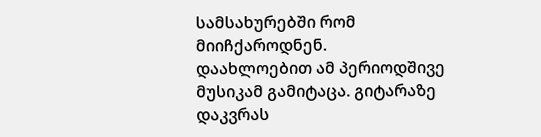სამსახურებში რომ მიიჩქაროდნენ.
დაახლოებით ამ პერიოდშივე მუსიკამ გამიტაცა. გიტარაზე დაკვრას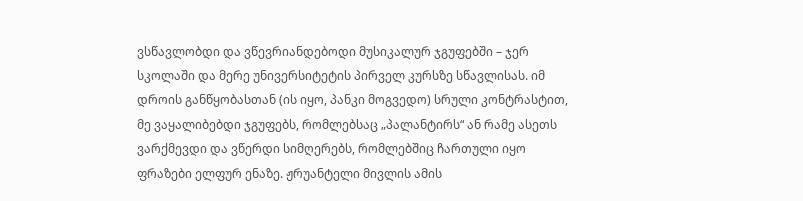ვსწავლობდი და ვწევრიანდებოდი მუსიკალურ ჯგუფებში – ჯერ სკოლაში და მერე უნივერსიტეტის პირველ კურსზე სწავლისას. იმ დროის განწყობასთან (ის იყო, პანკი მოგვედო) სრული კონტრასტით, მე ვაყალიბებდი ჯგუფებს, რომლებსაც „პალანტირს“ ან რამე ასეთს ვარქმევდი და ვწერდი სიმღერებს, რომლებშიც ჩართული იყო ფრაზები ელფურ ენაზე. ჟრუანტელი მივლის ამის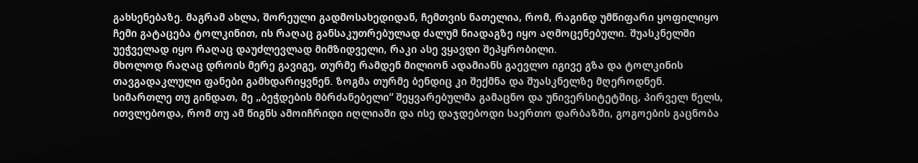გახსენებაზე. მაგრამ ახლა, შორეული გადმოსახედიდან, ჩემთვის ნათელია, რომ, რაგინდ უმწიფარი ყოფილიყო ჩემი გატაცება ტოლკინით, ის რაღაც განსაკუთრებულად ძალუმ ნიადაგზე იყო აღმოცენებული. შუასკნელში უეჭველად იყო რაღაც დაუძლევლად მიმზიდველი, რაკი ასე ვყავდი შეპყრობილი.
მხოლოდ რაღაც დროის მერე გავიგე, თურმე რამდენ მილიონ ადამიანს გაევლო იგივე გზა და ტოლკინის თავგადაკლული ფანები გამხდარიყვნენ. ზოგმა თურმე ბენდიც კი შექმნა და შუასკნელზე მღეროდნენ. სიმართლე თუ გინდათ, მე „ბეჭდების მბრძანებელი“ შეყვარებულმა გამაცნო და უნივერსიტეტშიც, პირველ წელს, ითვლებოდა, რომ თუ ამ წიგნს ამოიჩრიდი იღლიაში და ისე დაჯდებოდი საერთო დარბაზში, გოგოების გაცნობა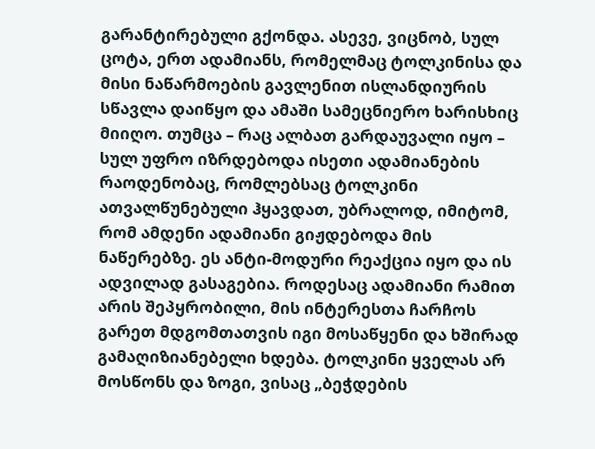გარანტირებული გქონდა. ასევე, ვიცნობ, სულ ცოტა, ერთ ადამიანს, რომელმაც ტოლკინისა და მისი ნაწარმოების გავლენით ისლანდიურის სწავლა დაიწყო და ამაში სამეცნიერო ხარისხიც მიიღო. თუმცა – რაც ალბათ გარდაუვალი იყო – სულ უფრო იზრდებოდა ისეთი ადამიანების რაოდენობაც, რომლებსაც ტოლკინი ათვალწუნებული ჰყავდათ, უბრალოდ, იმიტომ, რომ ამდენი ადამიანი გიჟდებოდა მის ნაწერებზე. ეს ანტი-მოდური რეაქცია იყო და ის ადვილად გასაგებია. როდესაც ადამიანი რამით არის შეპყრობილი, მის ინტერესთა ჩარჩოს გარეთ მდგომთათვის იგი მოსაწყენი და ხშირად გამაღიზიანებელი ხდება. ტოლკინი ყველას არ მოსწონს და ზოგი, ვისაც „ბეჭდების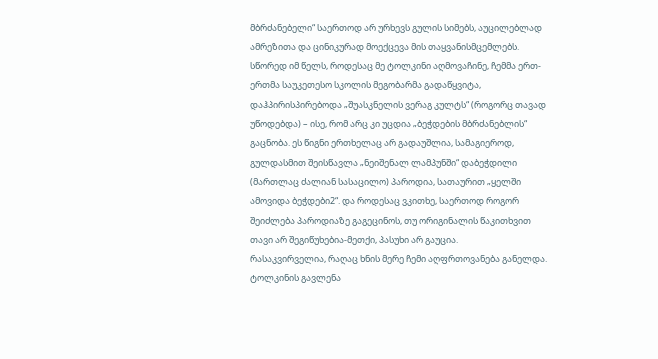მბრძანებელი“ საერთოდ არ ურხევს გულის სიმებს, აუცილებლად ამრეზითა და ცინიკურად მოექცევა მის თაყვანისმცემლებს.
სწორედ იმ წელს, როდესაც მე ტოლკინი აღმოვაჩინე, ჩემმა ერთ-ერთმა საუკეთესო სკოლის მეგობარმა გადაწყვიტა, დაჰპირისპირებოდა „შუასკნელის ვერაგ კულტს“ (როგორც თავად უწოდებდა) – ისე, რომ არც კი უცდია „ბეჭდების მბრძანებლის“ გაცნობა. ეს წიგნი ერთხელაც არ გადაუშლია, სამაგიეროდ, გულდასმით შეისწავლა „ნეიშენალ ლამპუნში“ დაბეჭდილი (მართლაც ძალიან სასაცილო) პაროდია, სათაურით „ყელში ამოვიდა ბეჭდები2“. და როდესაც ვკითხე, საერთოდ როგორ შეიძლება პაროდიაზე გაგეცინოს, თუ ორიგინალის წაკითხვით თავი არ შეგიწუხებია-მეთქი, პასუხი არ გაუცია.
რასაკვირველია, რაღაც ხნის მერე ჩემი აღფრთოვანება განელდა. ტოლკინის გავლენა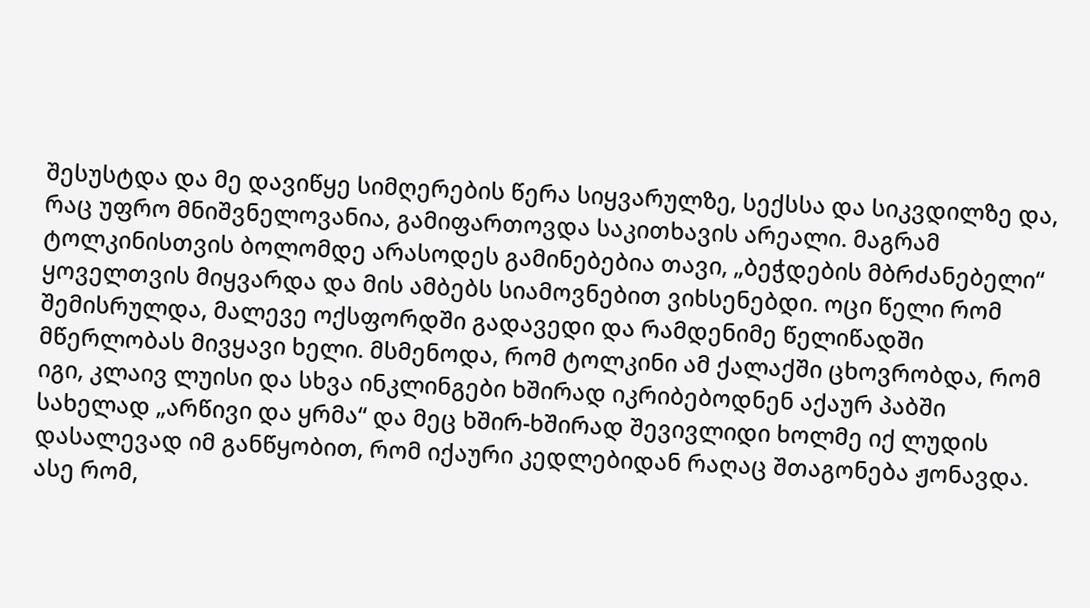შესუსტდა და მე დავიწყე სიმღერების წერა სიყვარულზე, სექსსა და სიკვდილზე და, რაც უფრო მნიშვნელოვანია, გამიფართოვდა საკითხავის არეალი. მაგრამ ტოლკინისთვის ბოლომდე არასოდეს გამინებებია თავი, „ბეჭდების მბრძანებელი“ ყოველთვის მიყვარდა და მის ამბებს სიამოვნებით ვიხსენებდი. ოცი წელი რომ შემისრულდა, მალევე ოქსფორდში გადავედი და რამდენიმე წელიწადში მწერლობას მივყავი ხელი. მსმენოდა, რომ ტოლკინი ამ ქალაქში ცხოვრობდა, რომ იგი, კლაივ ლუისი და სხვა ინკლინგები ხშირად იკრიბებოდნენ აქაურ პაბში სახელად „არწივი და ყრმა“ და მეც ხშირ-ხშირად შევივლიდი ხოლმე იქ ლუდის დასალევად იმ განწყობით, რომ იქაური კედლებიდან რაღაც შთაგონება ჟონავდა. ასე რომ,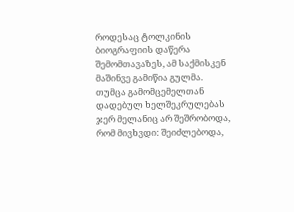როდესაც ტოლკინის ბიოგრაფიის დაწერა შემომთავაზეს, ამ საქმისკენ მაშინვე გამიწია გულმა.
თუმცა გამომცემელთან დადებულ ხელშეკრულებას ჯერ მელანიც არ შეშრობოდა, რომ მივხვდი: შეიძლებოდა,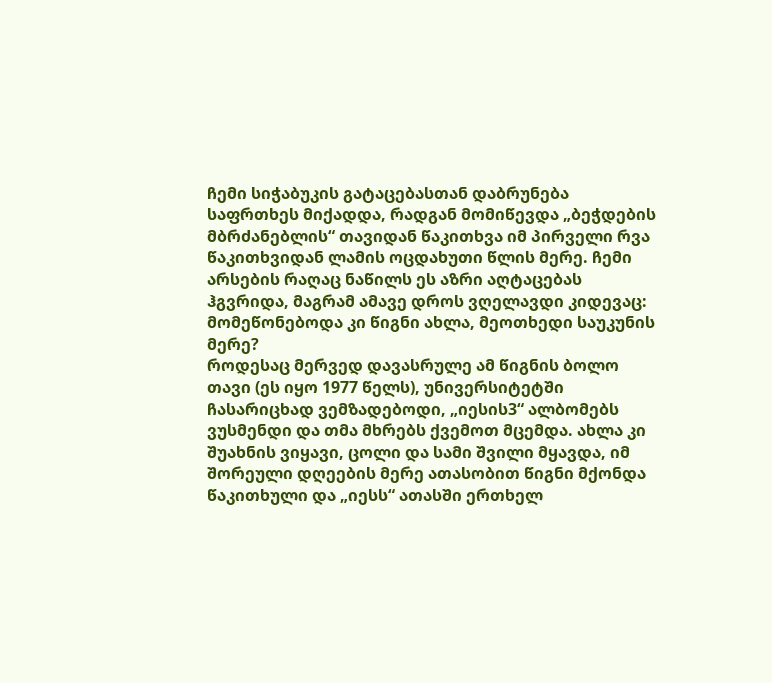ჩემი სიჭაბუკის გატაცებასთან დაბრუნება საფრთხეს მიქადდა, რადგან მომიწევდა „ბეჭდების მბრძანებლის“ თავიდან წაკითხვა იმ პირველი რვა წაკითხვიდან ლამის ოცდახუთი წლის მერე. ჩემი არსების რაღაც ნაწილს ეს აზრი აღტაცებას ჰგვრიდა, მაგრამ ამავე დროს ვღელავდი კიდევაც: მომეწონებოდა კი წიგნი ახლა, მეოთხედი საუკუნის მერე?
როდესაც მერვედ დავასრულე ამ წიგნის ბოლო თავი (ეს იყო 1977 წელს), უნივერსიტეტში ჩასარიცხად ვემზადებოდი, „იესის3“ ალბომებს ვუსმენდი და თმა მხრებს ქვემოთ მცემდა. ახლა კი შუახნის ვიყავი, ცოლი და სამი შვილი მყავდა, იმ შორეული დღეების მერე ათასობით წიგნი მქონდა წაკითხული და „იესს“ ათასში ერთხელ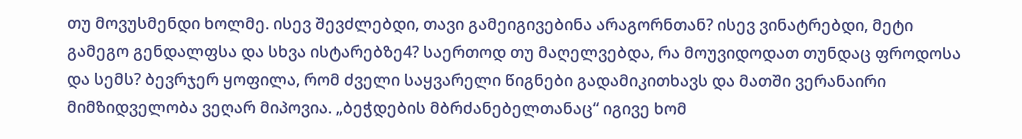თუ მოვუსმენდი ხოლმე. ისევ შევძლებდი, თავი გამეიგივებინა არაგორნთან? ისევ ვინატრებდი, მეტი გამეგო გენდალფსა და სხვა ისტარებზე4? საერთოდ თუ მაღელვებდა, რა მოუვიდოდათ თუნდაც ფროდოსა და სემს? ბევრჯერ ყოფილა, რომ ძველი საყვარელი წიგნები გადამიკითხავს და მათში ვერანაირი მიმზიდველობა ვეღარ მიპოვია. „ბეჭდების მბრძანებელთანაც“ იგივე ხომ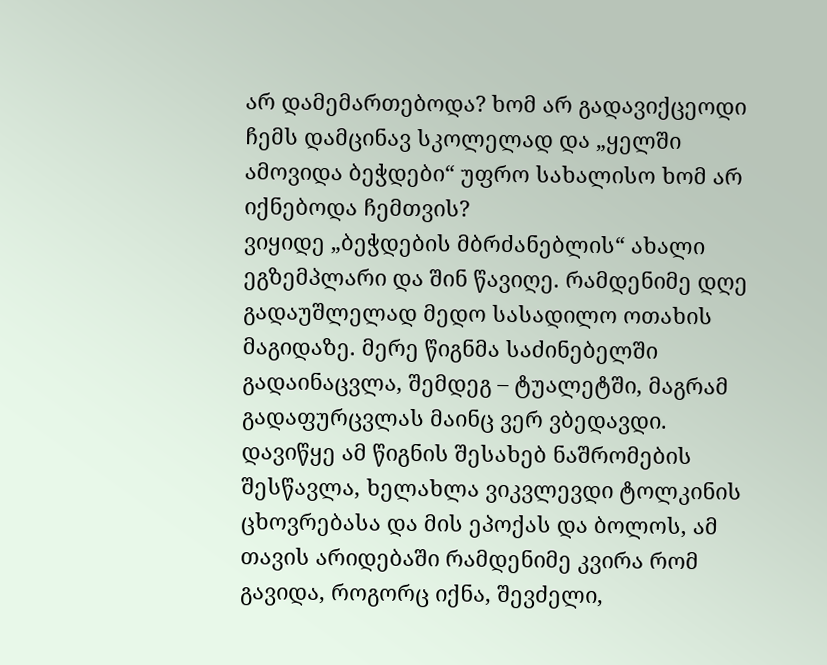არ დამემართებოდა? ხომ არ გადავიქცეოდი ჩემს დამცინავ სკოლელად და „ყელში ამოვიდა ბეჭდები“ უფრო სახალისო ხომ არ იქნებოდა ჩემთვის?
ვიყიდე „ბეჭდების მბრძანებლის“ ახალი ეგზემპლარი და შინ წავიღე. რამდენიმე დღე გადაუშლელად მედო სასადილო ოთახის მაგიდაზე. მერე წიგნმა საძინებელში გადაინაცვლა, შემდეგ – ტუალეტში, მაგრამ გადაფურცვლას მაინც ვერ ვბედავდი. დავიწყე ამ წიგნის შესახებ ნაშრომების შესწავლა, ხელახლა ვიკვლევდი ტოლკინის ცხოვრებასა და მის ეპოქას და ბოლოს, ამ თავის არიდებაში რამდენიმე კვირა რომ გავიდა, როგორც იქნა, შევძელი,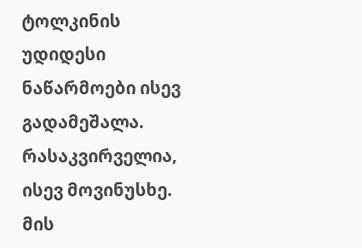ტოლკინის უდიდესი ნაწარმოები ისევ გადამეშალა.
რასაკვირველია, ისევ მოვინუსხე. მის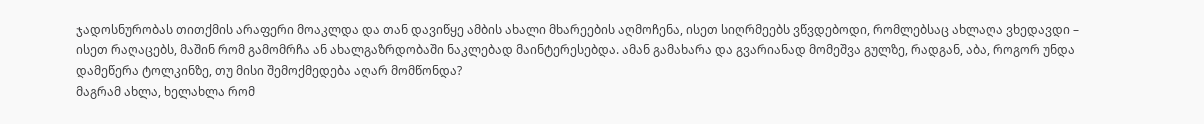ჯადოსნურობას თითქმის არაფერი მოაკლდა და თან დავიწყე ამბის ახალი მხარეების აღმოჩენა, ისეთ სიღრმეებს ვწვდებოდი, რომლებსაც ახლაღა ვხედავდი – ისეთ რაღაცებს, მაშინ რომ გამომრჩა ან ახალგაზრდობაში ნაკლებად მაინტერესებდა. ამან გამახარა და გვარიანად მომეშვა გულზე, რადგან, აბა, როგორ უნდა დამეწერა ტოლკინზე, თუ მისი შემოქმედება აღარ მომწონდა?
მაგრამ ახლა, ხელახლა რომ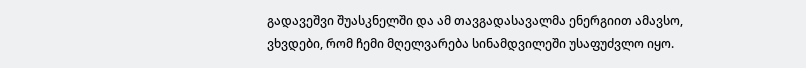გადავეშვი შუასკნელში და ამ თავგადასავალმა ენერგიით ამავსო, ვხვდები, რომ ჩემი მღელვარება სინამდვილეში უსაფუძვლო იყო.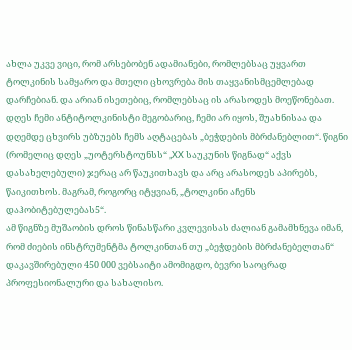ახლა უკვე ვიცი, რომ არსებობენ ადამიანები, რომლებსაც უყვართ ტოლკინის სამყარო და მთელი ცხოვრება მის თაყვანისმცემლებად დარჩებიან. და არიან ისეთებიც, რომლებსაც ის არასოდეს მოეწონებათ.
დღეს ჩემი ანტიტოლკინისტი მეგობარიც, ჩემი არ იყოს, შუახნისაა და დღემდე ცხვირს უბზუებს ჩემს აღტაცებას „ბეჭდების მბრძანებლით“. წიგნი (რომელიც დღეს „უოტერსტოუნსს“ „XX საუკუნის წიგნად“ აქვს დასახელებული) ჯერაც არ წაუკითხავს და არც არასოდეს აპირებს, წაიკითხოს. მაგრამ, როგორც იტყვიან, „ტოლკინი აჩენს დაჰობიტებულებას5“.
ამ წიგნზე მუშაობის დროს წინასწარი კვლევისას ძალიან გამამხნევა იმან, რომ ძიების ინსტრუმენტმა ტოლკინთან თუ „ბეჭდების მბრძანებელთან“ დაკავშირებული 450 000 ვებსაიტი ამომიგდო, ბევრი საოცრად პროფესიონალური და სახალისო.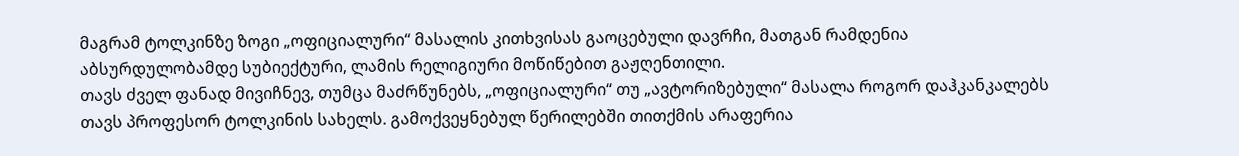მაგრამ ტოლკინზე ზოგი „ოფიციალური“ მასალის კითხვისას გაოცებული დავრჩი, მათგან რამდენია აბსურდულობამდე სუბიექტური, ლამის რელიგიური მოწიწებით გაჟღენთილი.
თავს ძველ ფანად მივიჩნევ, თუმცა მაძრწუნებს, „ოფიციალური“ თუ „ავტორიზებული“ მასალა როგორ დაჰკანკალებს თავს პროფესორ ტოლკინის სახელს. გამოქვეყნებულ წერილებში თითქმის არაფერია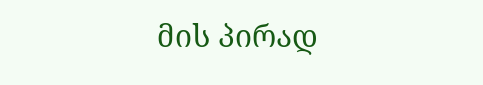მის პირად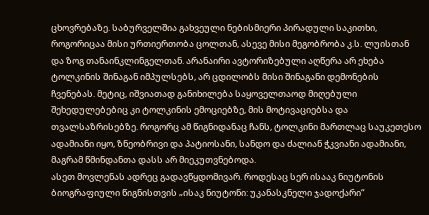ცხოვრებაზე. საბურველშია გახვეული ნებისმიერი პირადული საკითხი, როგორიცაა მისი ურთიერთობა ცოლთან, ასევე მისი მეგობრობა კ.ს. ლუისთან და ზოგ თანაინკლინგელთან. არანაირი ავტორიზებული აღწერა არ ეხება ტოლკინის შინაგან იმპულსებს, არ ცდილობს მისი შინაგანი დემონების ჩვენებას. მეტიც, იშვიათად განიხილება საყოველთაოდ მიღებული შეხედულებებიც კი ტოლკინის ემოციებზე, მის მოტივაციებსა და თვალსაზრისებზე. როგორც ამ წიგნიდანაც ჩანს, ტოლკინი მართლაც საუკეთესო ადამიანი იყო, ზნეობრივი და პატიოსანი, სანდო და ძალიან ჭკვიანი ადამიანი, მაგრამ წმინდანთა დასს არ მიეკუთვნებოდა.
ასეთ მოვლენას ადრეც გადავწყდომივარ. როდესაც სერ ისააკ ნიუტონის ბიოგრაფიული წიგნისთვის „ისაკ ნიუტონი: უკანასკნელი ჯადოქარი“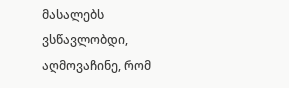მასალებს ვსწავლობდი, აღმოვაჩინე, რომ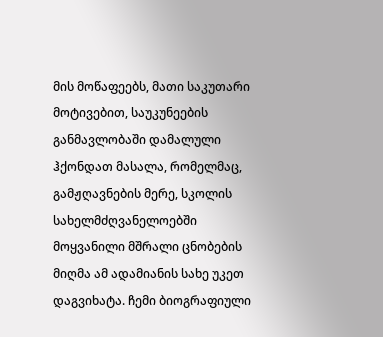მის მოწაფეებს, მათი საკუთარი მოტივებით, საუკუნეების განმავლობაში დამალული ჰქონდათ მასალა, რომელმაც, გამჟღავნების მერე, სკოლის სახელმძღვანელოებში მოყვანილი მშრალი ცნობების მიღმა ამ ადამიანის სახე უკეთ დაგვიხატა. ჩემი ბიოგრაფიული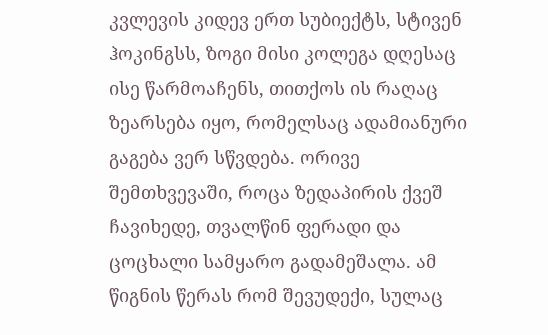კვლევის კიდევ ერთ სუბიექტს, სტივენ ჰოკინგსს, ზოგი მისი კოლეგა დღესაც ისე წარმოაჩენს, თითქოს ის რაღაც ზეარსება იყო, რომელსაც ადამიანური გაგება ვერ სწვდება. ორივე შემთხვევაში, როცა ზედაპირის ქვეშ ჩავიხედე, თვალწინ ფერადი და ცოცხალი სამყარო გადამეშალა. ამ წიგნის წერას რომ შევუდექი, სულაც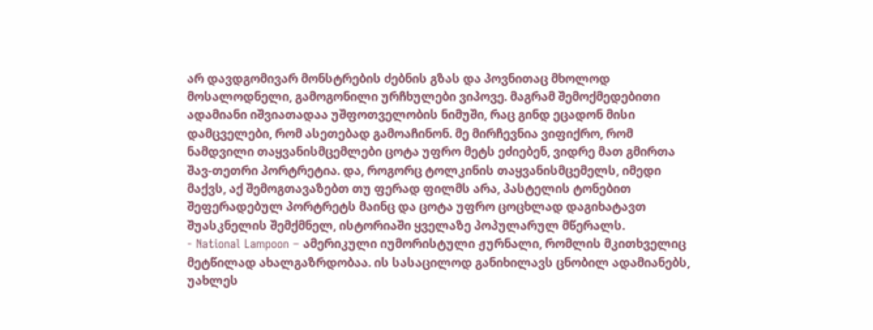არ დავდგომივარ მონსტრების ძებნის გზას და პოვნითაც მხოლოდ მოსალოდნელი, გამოგონილი ურჩხულები ვიპოვე. მაგრამ შემოქმედებითი ადამიანი იშვიათადაა უშფოთველობის ნიმუში, რაც გინდ ეცადონ მისი დამცველები, რომ ასეთებად გამოაჩინონ. მე მირჩევნია ვიფიქრო, რომ ნამდვილი თაყვანისმცემლები ცოტა უფრო მეტს ეძიებენ, ვიდრე მათ გმირთა შავ-თეთრი პორტრეტია. და, როგორც ტოლკინის თაყვანისმცემელს, იმედი მაქვს, აქ შემოგთავაზებთ თუ ფერად ფილმს არა, პასტელის ტონებით შეფერადებულ პორტრეტს მაინც და ცოტა უფრო ცოცხლად დაგიხატავთ შუასკნელის შემქმნელ, ისტორიაში ყველაზე პოპულარულ მწერალს.
- National Lampoon – ამერიკული იუმორისტული ჟურნალი, რომლის მკითხველიც მეტწილად ახალგაზრდობაა. ის სასაცილოდ განიხილავს ცნობილ ადამიანებს, უახლეს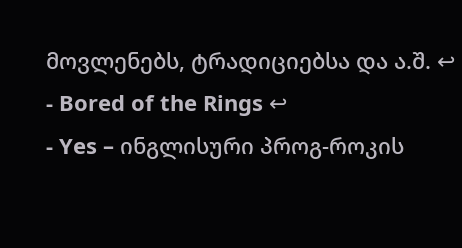მოვლენებს, ტრადიციებსა და ა.შ. ↩
- Bored of the Rings ↩
- Yes – ინგლისური პროგ-როკის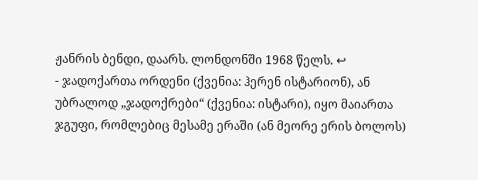ჟანრის ბენდი, დაარს. ლონდონში 1968 წელს. ↩
- ჯადოქართა ორდენი (ქვენია: ჰერენ ისტარიონ), ან უბრალოდ „ჯადოქრები“ (ქვენია: ისტარი), იყო მაიართა ჯგუფი, რომლებიც მესამე ერაში (ან მეორე ერის ბოლოს)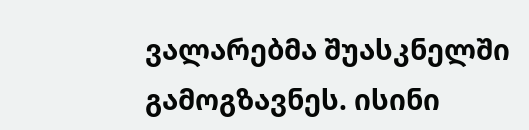ვალარებმა შუასკნელში გამოგზავნეს. ისინი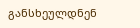განსხეულდნენ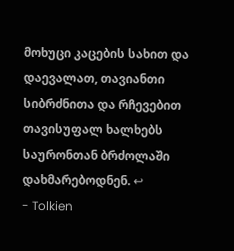მოხუცი კაცების სახით და დაევალათ, თავიანთი სიბრძნითა და რჩევებით თავისუფალ ხალხებს საურონთან ბრძოლაში დახმარებოდნენ. ↩
- Tolkien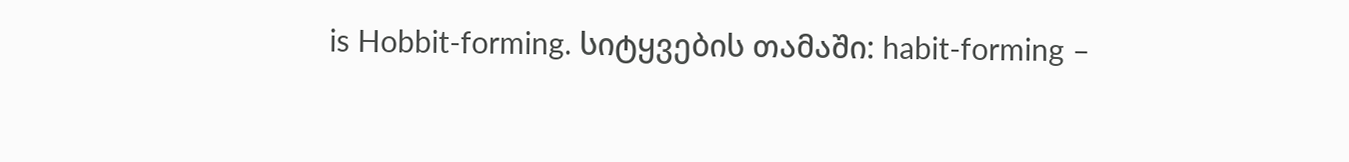is Hobbit-forming. სიტყვების თამაში: habit-forming –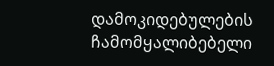დამოკიდებულების ჩამომყალიბებელი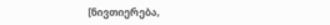[ნივთიერება,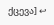ქცევა] ↩